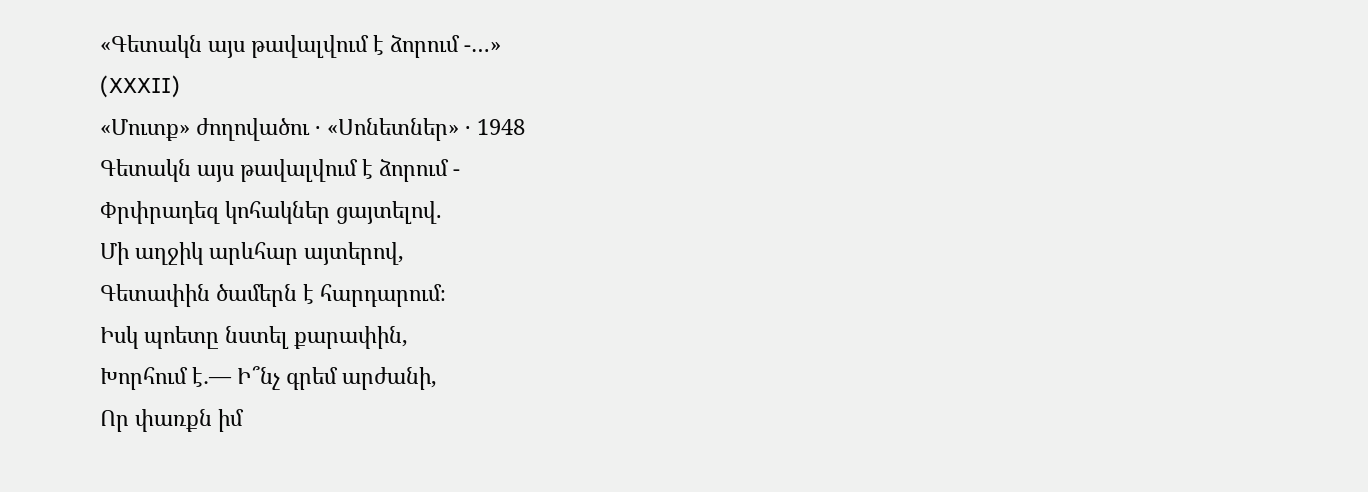«Գետակն այս թավալվում է ձորում -…»
(XXXII)
«Մուտք» ժողովածու · «Սոնետներ» · 1948
Գետակն այս թավալվում է ձորում -
Փրփրադեզ կոհակներ ցայտելով.
Մի աղջիկ արևհար այտերով,
Գետափին ծամերն է հարդարում։
Իսկ պոետը նստել քարափին,
Խորհում է․— Ի՞նչ գրեմ արժանի,
Որ փառքն իմ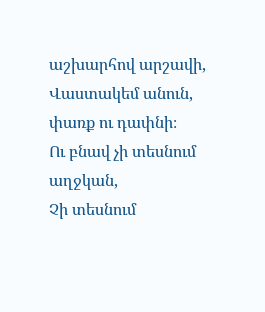աշխարհով արշավի,
Վաստակեմ անուն, փառք ու դափնի։
Ու բնավ չի տեսնում աղջկան,
Չի տեսնում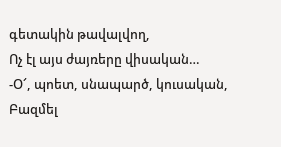գետակին թավալվող,
Ոչ էլ այս ժայռերը վիսական…
-Օ՜, պոետ, սնապարծ, կուսական,
Բազմել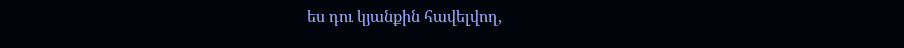ես դու կյանքին հավելվող,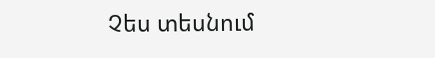Չես տեսնում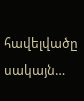հավելվածը սակայն…